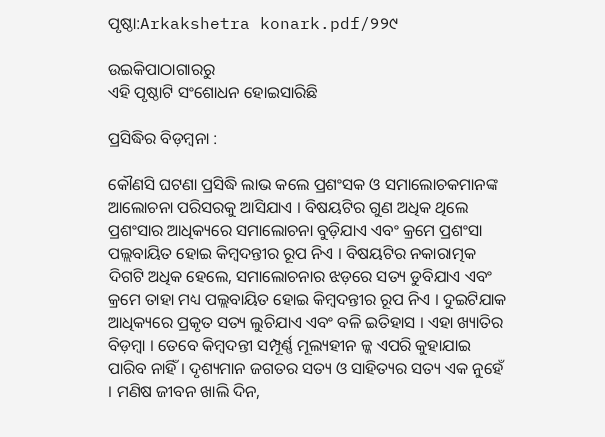ପୃଷ୍ଠା:Arkakshetra konark.pdf/୨୨୯

ଉଇକିପାଠାଗାର‌ରୁ
ଏହି ପୃଷ୍ଠାଟି ସଂଶୋଧନ ହୋଇସାରିଛି

ପ୍ରସିଦ୍ଧିର ବିଡ଼ମ୍ବନା :

କୌଣସି ଘଟଣା ପ୍ରସିଦ୍ଧି ଲାଭ କଲେ ପ୍ରଶଂସକ ଓ ସମାଲୋଚକମାନଙ୍କ ଆଲୋଚନା ପରିସରକୁ ଆସିଯାଏ । ବିଷୟଟିର ଗୁଣ ଅଧିକ ଥିଲେ ପ୍ରଶଂସାର ଆଧିକ୍ୟରେ ସମାଲୋଚନା ବୁଡ଼ିଯାଏ ଏବଂ କ୍ରମେ ପ୍ରଶଂସା ପଲ୍ଲବାୟିତ ହୋଇ କିମ୍ବଦନ୍ତୀର ରୂପ ନିଏ । ବିଷୟଟିର ନକାରାତ୍ମକ ଦିଗଟି ଅଧିକ ହେଲେ, ସମାଲୋଚନାର ଝଡ଼ରେ ସତ୍ୟ ଡୁବିଯାଏ ଏବଂ କ୍ରମେ ତାହା ମଧ୍ୟ ପଲ୍ଲବାୟିତ ହୋଇ କିମ୍ବଦନ୍ତୀର ରୂପ ନିଏ । ଦୁଇଟିଯାକ ଆଧିକ୍ୟରେ ପ୍ରକୃତ ସତ୍ୟ ଲୁଚିଯାଏ ଏବଂ ବଳି ଇତିହାସ । ଏହା ଖ୍ୟାତିର ବିଡ଼ମ୍ବା । ତେବେ କିମ୍ବଦନ୍ତୀ ସମ୍ପୂର୍ଣ୍ଣ ମୂଲ୍ୟହୀନ ଳ୍କ ଏପରି କୁହାଯାଇ ପାରିବ ନାହିଁ । ଦୃଶ୍ୟମାନ ଜଗତର ସତ୍ୟ ଓ ସାହିତ୍ୟର ସତ୍ୟ ଏକ ନୁହେଁ । ମଣିଷ ଜୀବନ ଖାଲି ଦିନ,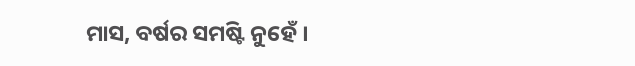ମାସ, ବର୍ଷର ସମଷ୍ଟି ନୁହେଁ ।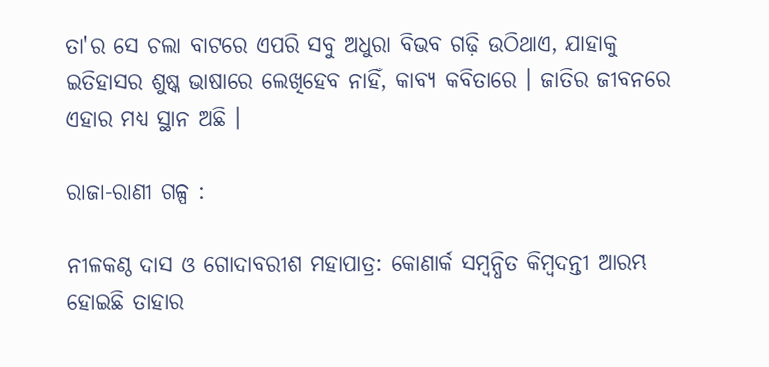ତା'ର ସେ ଚଲା ବାଟରେ ଏପରି ସବୁ ଅଧୁରା ବିଭବ ଗଢ଼ି ଉଠିଥାଏ, ଯାହାକୁ ଇତିହାସର ଶୁଷ୍କ ଭାଷାରେ ଲେଖିହେବ ନାହିଁ, କାବ୍ୟ କବିତାରେ । ଜାତିର ଜୀବନରେ ଏହାର ମଧ୍ୟ ସ୍ଥାନ ଅଛି ।

ରାଜା-ରାଣୀ ଗଳ୍ପ :

ନୀଳକଣ୍ଠ ଦାସ ଓ ଗୋଦାବରୀଶ ମହାପାତ୍ର: କୋଣାର୍କ ସମ୍ବନ୍ଧିତ କିମ୍ବଦନ୍ତୀ ଆରମ୍ଭ ହୋଇଛି ତାହାର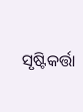ସୃଷ୍ଟିକର୍ତ୍ତା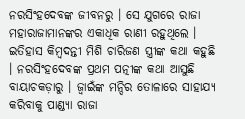ନରସିଂହଦେବଙ୍କ ଜୀବନରୁ । ସେ ଯୁଗରେ ରାଜା ମହାରାଜାମାନଙ୍କର ଏକାଧିକ ରାଣୀ ରହୁଥିଲେ । ଇତିହାସ କିମ୍ବଦନ୍ତୀ ମିଶି ଚାରିଜଣ ସ୍ତ୍ରୀଙ୍କ କଥା କହୁଛି । ନରସିଂହଦେବଙ୍କ ପ୍ରଥମ ପତ୍ନୀଙ୍କ କଥା ଆସୁଛି ବାୟାଚକଡ଼ାରୁ । ଜ୍ୱାଇଁଙ୍କ ମନ୍ଦିର ତୋଳାରେ ସାହାଯ୍ୟ କରିବାକୁ ପାଣ୍ଡ୍ୟା ରାଜା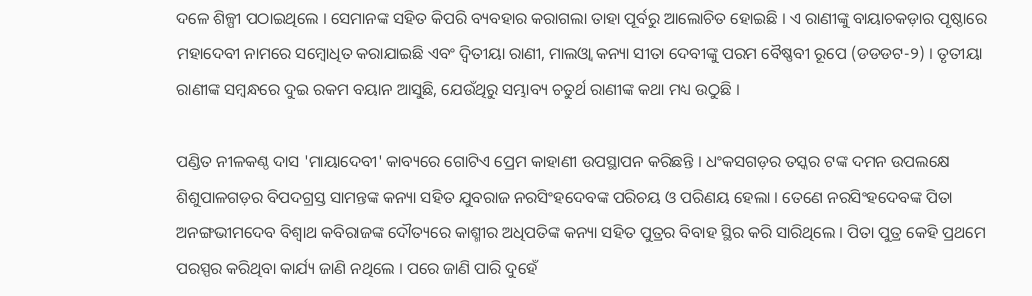ଦଳେ ଶିଳ୍ପୀ ପଠାଇଥିଲେ । ସେମାନଙ୍କ ସହିତ କିପରି ବ୍ୟବହାର କରାଗଲା ତାହା ପୂର୍ବରୁ ଆଲୋଚିତ ହୋଇଛି । ଏ ରାଣୀଙ୍କୁ ବାୟାଚକଡ଼ାର ପୃଷ୍ଠାରେ ମହାଦେବୀ ନାମରେ ସମ୍ବୋଧିତ କରାଯାଇଛି ଏବଂ ଦ୍ୱିତୀୟା ରାଣୀ, ମାଲଓ୍ୱା କନ୍ୟା ସୀତା ଦେବୀଙ୍କୁ ପରମ ବୈଷ୍ଣବୀ ରୂପେ (ଡଡଡଟ-୨) । ତୃତୀୟା ରାଣୀଙ୍କ ସମ୍ବନ୍ଧରେ ଦୁଇ ରକମ ବୟାନ ଆସୁଛି, ଯେଉଁଥିରୁ ସମ୍ଭାବ୍ୟ ଚତୁର୍ଥ ରାଣୀଙ୍କ କଥା ମଧ୍ୟ ଉଠୁଛି ।

ପଣ୍ଡିତ ନୀଳକଣ୍ଠ ଦାସ 'ମାୟାଦେବୀ' କାବ୍ୟରେ ଗୋଟିଏ ପ୍ରେମ କାହାଣୀ ଉପସ୍ଥାପନ କରିଛନ୍ତି । ଧଂକସଗଡ଼ର ତସ୍କର ଟଙ୍କ ଦମନ ଉପଲକ୍ଷେ ଶିଶୁପାଳଗଡ଼ର ବିପଦଗ୍ରସ୍ତ ସାମନ୍ତଙ୍କ କନ୍ୟା ସହିତ ଯୁବରାଜ ନରସିଂହଦେବଙ୍କ ପରିଚୟ ଓ ପରିଣୟ ହେଲା । ତେଣେ ନରସିଂହଦେବଙ୍କ ପିତା ଅନଙ୍ଗଭୀମଦେବ ବିଶ୍ୱାଥ କବିରାଜଙ୍କ ଦୌତ୍ୟରେ କାଶ୍ମୀର ଅଧିପତିଙ୍କ କନ୍ୟା ସହିତ ପୁତ୍ରର ବିବାହ ସ୍ଥିର କରି ସାରିଥିଲେ । ପିତା ପୁତ୍ର କେହି ପ୍ରଥମେ ପରସ୍ପର କରିଥିବା କାର୍ଯ୍ୟ ଜାଣି ନଥିଲେ । ପରେ ଜାଣି ପାରି ଦୁହେଁ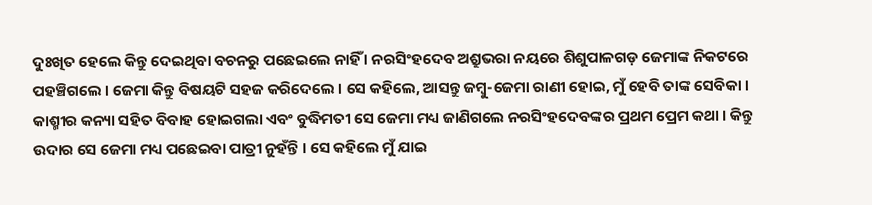ଦୁଃଖିତ ହେଲେ କିନ୍ତୁ ଦେଇଥିବା ବଚନରୁ ପଛେଇଲେ ନାହିଁ । ନରସିଂହଦେବ ଅଶ୍ରୁଭରା ନୟରେ ଶିଶୁପାଳଗଡ଼ ଜେମାଙ୍କ ନିକଟରେ ପହଞ୍ଚିଗଲେ । ଜେମା କିନ୍ତୁ ବିଷୟଟି ସହଜ କରିଦେଲେ । ସେ କହିଲେ, ଆସନ୍ତୁ ଜମ୍ବୁ-ଜେମା ରାଣୀ ହୋଇ, ମୁଁ ହେବି ତାଙ୍କ ସେବିକା । କାଶ୍ମୀର କନ୍ୟା ସହିତ ବିବାହ ହୋଇଗଲା ଏବଂ ବୁଦ୍ଧିମତୀ ସେ ଜେମା ମଧ୍ୟ ଜାଣିଗଲେ ନରସିଂହଦେବଙ୍କର ପ୍ରଥମ ପ୍ରେମ କଥା । କିନ୍ତୁ ଉଦାର ସେ ଜେମା ମଧ୍ୟ ପଛେଇବା ପାତ୍ରୀ ନୁହଁନ୍ତି । ସେ କହିଲେ ମୁଁ ଯାଇ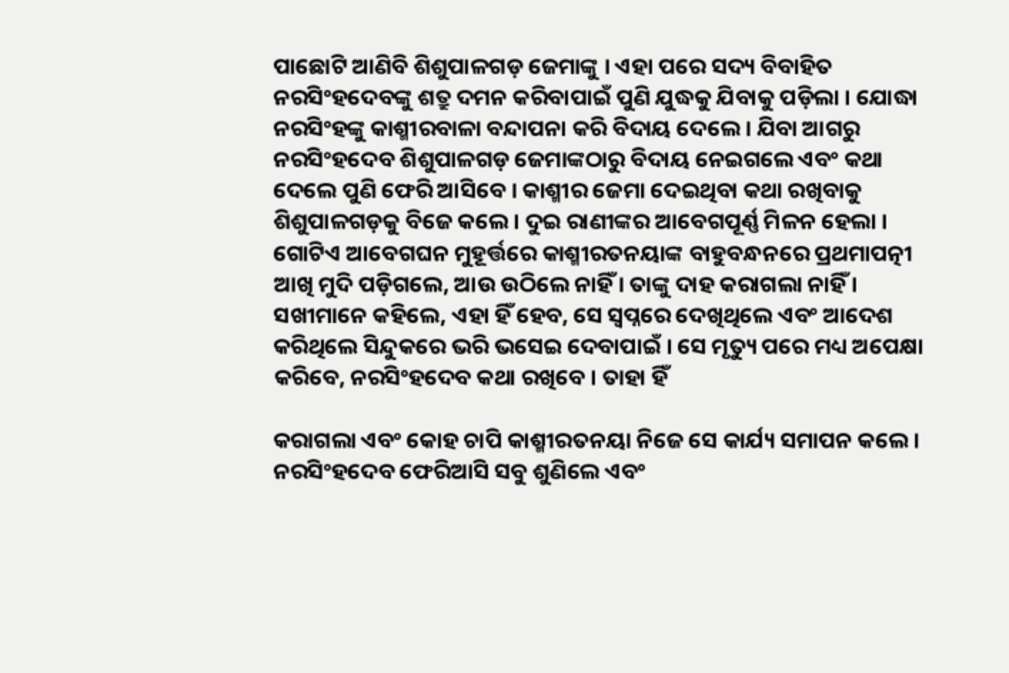ପାଛୋଟି ଆଣିବି ଶିଶୁପାଳଗଡ଼ ଜେମାଙ୍କୁ । ଏହା ପରେ ସଦ୍ୟ ବିବାହିତ ନରସିଂହଦେବଙ୍କୁ ଶତ୍ରୁ ଦମନ କରିବାପାଇଁ ପୁଣି ଯୁଦ୍ଧକୁ ଯିବାକୁ ପଡ଼ିଲା । ଯୋଦ୍ଧା ନରସିଂହଙ୍କୁ କାଶ୍ମୀରବାଳା ବନ୍ଦାପନା କରି ବିଦାୟ ଦେଲେ । ଯିବା ଆଗରୁ ନରସିଂହଦେବ ଶିଶୁପାଳଗଡ଼ ଜେମାଙ୍କଠାରୁ ବିଦାୟ ନେଇଗଲେ ଏବଂ କଥା ଦେଲେ ପୁଣି ଫେରି ଆସିବେ । କାଶ୍ମୀର ଜେମା ଦେଇଥିବା କଥା ରଖିବାକୁ ଶିଶୁପାଳଗଡ଼କୁ ବିଜେ କଲେ । ଦୁଇ ରାଣୀଙ୍କର ଆବେଗପୂର୍ଣ୍ଣ ମିଳନ ହେଲା । ଗୋଟିଏ ଆବେଗଘନ ମୁହୂର୍ତ୍ତରେ କାଶ୍ମୀରତନୟାଙ୍କ ବାହୁବନ୍ଧନରେ ପ୍ରଥମାପତ୍ନୀ ଆଖି ମୁଦି ପଡ଼ିଗଲେ, ଆଉ ଉଠିଲେ ନାହିଁ । ତାଙ୍କୁ ଦାହ କରାଗଲା ନାହିଁ । ସଖୀମାନେ କହିଲେ, ଏହା ହିଁ ହେବ, ସେ ସ୍ୱପ୍ନରେ ଦେଖିଥିଲେ ଏବଂ ଆଦେଶ କରିଥିଲେ ସିନ୍ଦୁକରେ ଭରି ଭସେଇ ଦେବାପାଇଁ । ସେ ମୃତ୍ୟୁ ପରେ ମଧ୍ୟ ଅପେକ୍ଷା କରିବେ, ନରସିଂହଦେବ କଥା ରଖିବେ । ତାହା ହିଁ

କରାଗଲା ଏବଂ କୋହ ଚାପି କାଶ୍ମୀରତନୟା ନିଜେ ସେ କାର୍ଯ୍ୟ ସମାପନ କଲେ । ନରସିଂହଦେବ ଫେରିଆସି ସବୁ ଶୁଣିଲେ ଏବଂ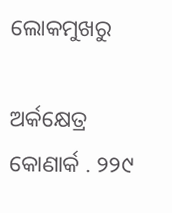ଲୋକମୁଖରୁ

ଅର୍କକ୍ଷେତ୍ର କୋଣାର୍କ . ୨୨୯